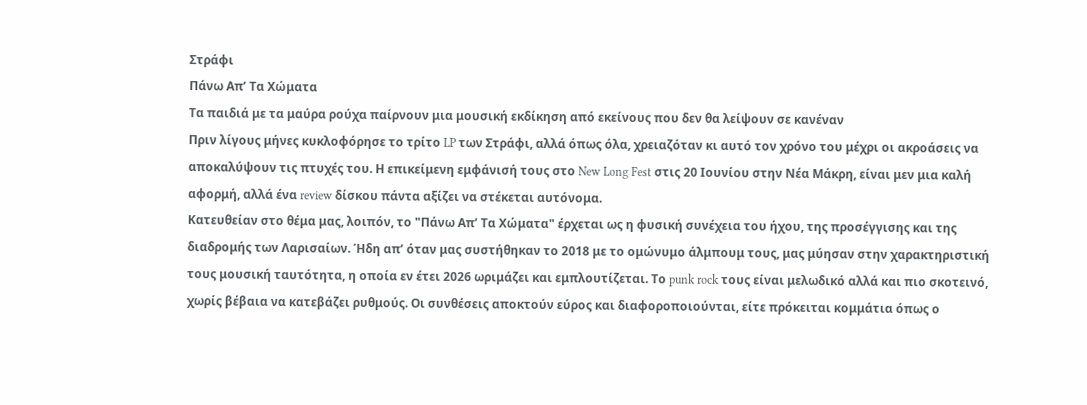Στράφι
Πάνω Απ’ Τα Χώματα
Τα παιδιά με τα μαύρα ρούχα παίρνουν μια μουσική εκδίκηση από εκείνους που δεν θα λείψουν σε κανέναν
Πριν λίγους μήνες κυκλοφόρησε το τρίτο LP των Στράφι, αλλά όπως όλα, χρειαζόταν κι αυτό τον χρόνο του μέχρι οι ακροάσεις να αποκαλύψουν τις πτυχές του. Η επικείμενη εμφάνισή τους στο New Long Fest στις 20 Ιουνίου στην Νέα Μάκρη, είναι μεν μια καλή αφορμή, αλλά ένα review δίσκου πάντα αξίζει να στέκεται αυτόνομα.
Κατευθείαν στο θέμα μας, λοιπόν, το "Πάνω Απ’ Τα Χώματα" έρχεται ως η φυσική συνέχεια του ήχου, της προσέγγισης και της διαδρομής των Λαρισαίων. Ήδη απ’ όταν μας συστήθηκαν το 2018 με το ομώνυμο άλμπουμ τους, μας μύησαν στην χαρακτηριστική τους μουσική ταυτότητα, η οποία εν έτει 2026 ωριμάζει και εμπλουτίζεται. Το punk rock τους είναι μελωδικό αλλά και πιο σκοτεινό, χωρίς βέβαια να κατεβάζει ρυθμούς. Οι συνθέσεις αποκτούν εύρος και διαφοροποιούνται, είτε πρόκειται κομμάτια όπως ο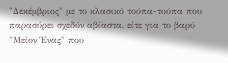"Δεκέμβριος" με το κλασικό τούπα-τούπα που παρασύρει σχεδόν αβίαστα, είτε για το βαρύ "Μείον Ένας" που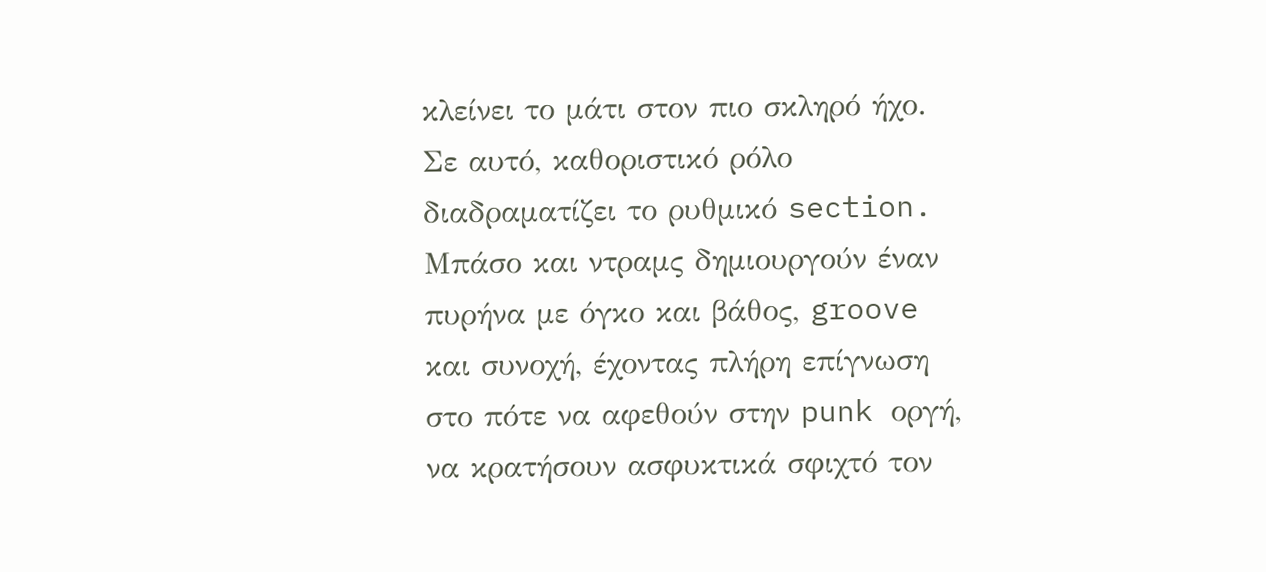κλείνει το μάτι στον πιο σκληρό ήχο.
Σε αυτό, καθοριστικό ρόλο διαδραματίζει το ρυθμικό section. Μπάσο και ντραμς δημιουργούν έναν πυρήνα με όγκο και βάθος, groove και συνοχή, έχοντας πλήρη επίγνωση στο πότε να αφεθούν στην punk οργή, να κρατήσουν ασφυκτικά σφιχτό τον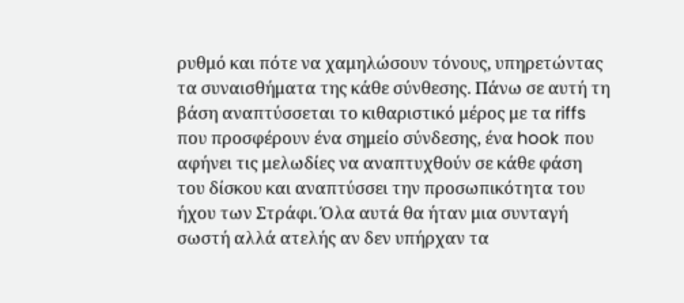ρυθμό και πότε να χαμηλώσουν τόνους, υπηρετώντας τα συναισθήματα της κάθε σύνθεσης. Πάνω σε αυτή τη βάση αναπτύσσεται το κιθαριστικό μέρος με τα riffs που προσφέρουν ένα σημείο σύνδεσης, ένα hook που αφήνει τις μελωδίες να αναπτυχθούν σε κάθε φάση του δίσκου και αναπτύσσει την προσωπικότητα του ήχου των Στράφι. Όλα αυτά θα ήταν μια συνταγή σωστή αλλά ατελής αν δεν υπήρχαν τα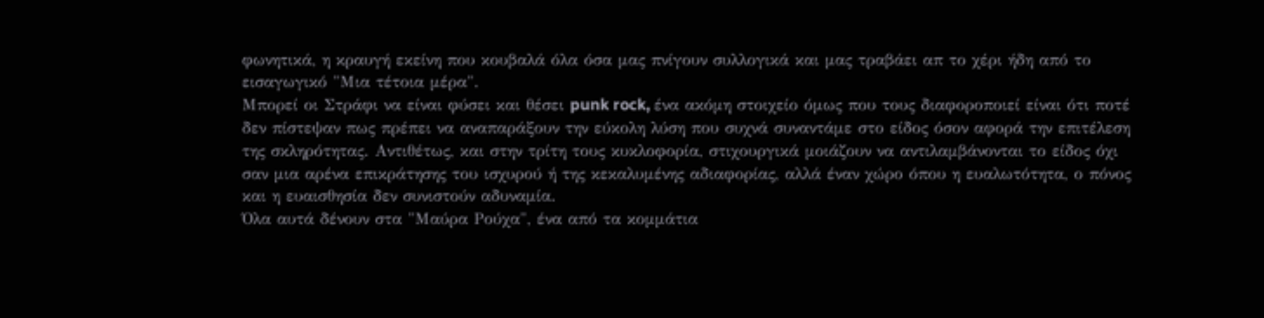φωνητικά, η κραυγή εκείνη που κουβαλά όλα όσα μας πνίγουν συλλογικά και μας τραβάει απ το χέρι ήδη από το εισαγωγικό "Μια τέτοια μέρα".
Μπορεί οι Στράφι να είναι φύσει και θέσει punk rock, ένα ακόμη στοιχείο όμως που τους διαφοροποιεί είναι ότι ποτέ δεν πίστεψαν πως πρέπει να αναπαράξουν την εύκολη λύση που συχνά συναντάμε στο είδος όσον αφορά την επιτέλεση της σκληρότητας. Αντιθέτως, και στην τρίτη τους κυκλοφορία, στιχουργικά μοιάζουν να αντιλαμβάνονται το είδος όχι σαν μια αρένα επικράτησης του ισχυρού ή της κεκαλυμένης αδιαφορίας, αλλά έναν χώρο όπου η ευαλωτότητα, ο πόνος και η ευαισθησία δεν συνιστούν αδυναμία.
Όλα αυτά δένουν στα "Μαύρα Ρούχα", ένα από τα κομμάτια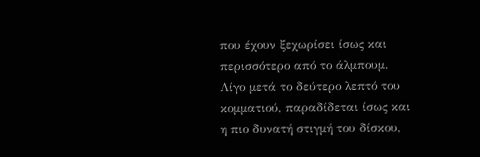που έχουν ξεχωρίσει ίσως και περισσότερο από το άλμπουμ. Λίγο μετά το δεύτερο λεπτό του κομματιού, παραδίδεται ίσως και η πιο δυνατή στιγμή του δίσκου,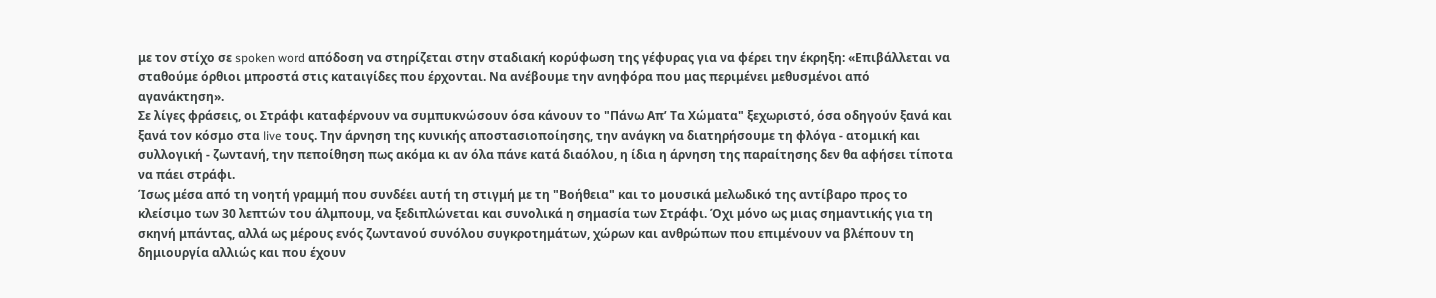με τον στίχο σε spoken word απόδοση να στηρίζεται στην σταδιακή κορύφωση της γέφυρας για να φέρει την έκρηξη: «Επιβάλλεται να σταθούμε όρθιοι μπροστά στις καταιγίδες που έρχονται. Να ανέβουμε την ανηφόρα που μας περιμένει μεθυσμένοι από αγανάκτηση».
Σε λίγες φράσεις, οι Στράφι καταφέρνουν να συμπυκνώσουν όσα κάνουν το "Πάνω Απ’ Τα Χώματα" ξεχωριστό, όσα οδηγούν ξανά και ξανά τον κόσμο στα live τους. Την άρνηση της κυνικής αποστασιοποίησης, την ανάγκη να διατηρήσουμε τη φλόγα - ατομική και συλλογική - ζωντανή, την πεποίθηση πως ακόμα κι αν όλα πάνε κατά διαόλου, η ίδια η άρνηση της παραίτησης δεν θα αφήσει τίποτα να πάει στράφι.
Ίσως μέσα από τη νοητή γραμμή που συνδέει αυτή τη στιγμή με τη "Βοήθεια" και το μουσικά μελωδικό της αντίβαρο προς το κλείσιμο των 30 λεπτών του άλμπουμ, να ξεδιπλώνεται και συνολικά η σημασία των Στράφι. Όχι μόνο ως μιας σημαντικής για τη σκηνή μπάντας, αλλά ως μέρους ενός ζωντανού συνόλου συγκροτημάτων, χώρων και ανθρώπων που επιμένουν να βλέπουν τη δημιουργία αλλιώς και που έχουν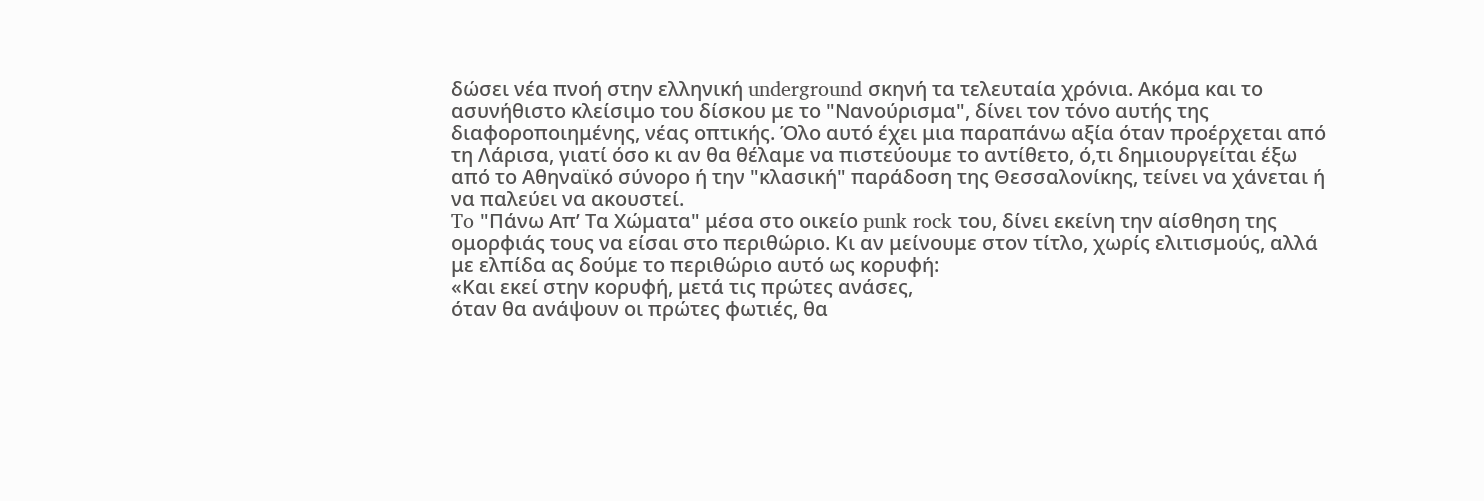δώσει νέα πνοή στην ελληνική underground σκηνή τα τελευταία χρόνια. Ακόμα και το ασυνήθιστο κλείσιμο του δίσκου με το "Νανούρισμα", δίνει τον τόνο αυτής της διαφοροποιημένης, νέας οπτικής. Όλο αυτό έχει μια παραπάνω αξία όταν προέρχεται από τη Λάρισα, γιατί όσο κι αν θα θέλαμε να πιστεύουμε το αντίθετο, ό,τι δημιουργείται έξω από το Αθηναϊκό σύνορο ή την "κλασική" παράδοση της Θεσσαλονίκης, τείνει να χάνεται ή να παλεύει να ακουστεί.
To "Πάνω Απ’ Τα Χώματα" μέσα στο οικείο punk rock του, δίνει εκείνη την αίσθηση της ομορφιάς τους να είσαι στο περιθώριο. Κι αν μείνουμε στον τίτλο, χωρίς ελιτισμούς, αλλά με ελπίδα ας δούμε το περιθώριο αυτό ως κορυφή:
«Και εκεί στην κορυφή, μετά τις πρώτες ανάσες,
όταν θα ανάψουν οι πρώτες φωτιές, θα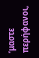‘μαστε περήφανοι,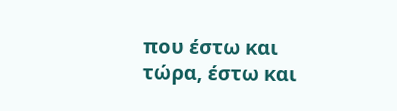που έστω και τώρα, έστω και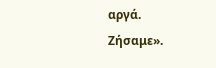αργά.
Ζήσαμε».